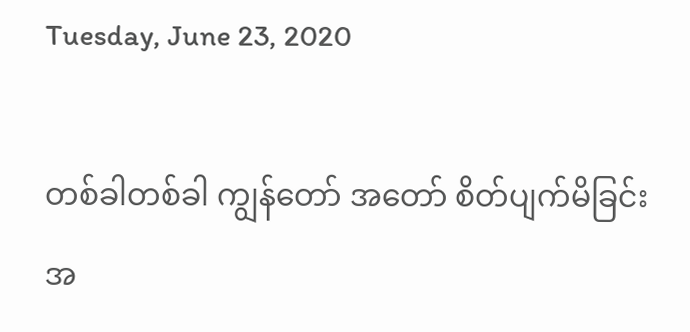Tuesday, June 23, 2020

တစ်ခါတစ်ခါ ကျွန်တော် အတော် စိတ်ပျက်မိခြင်း အ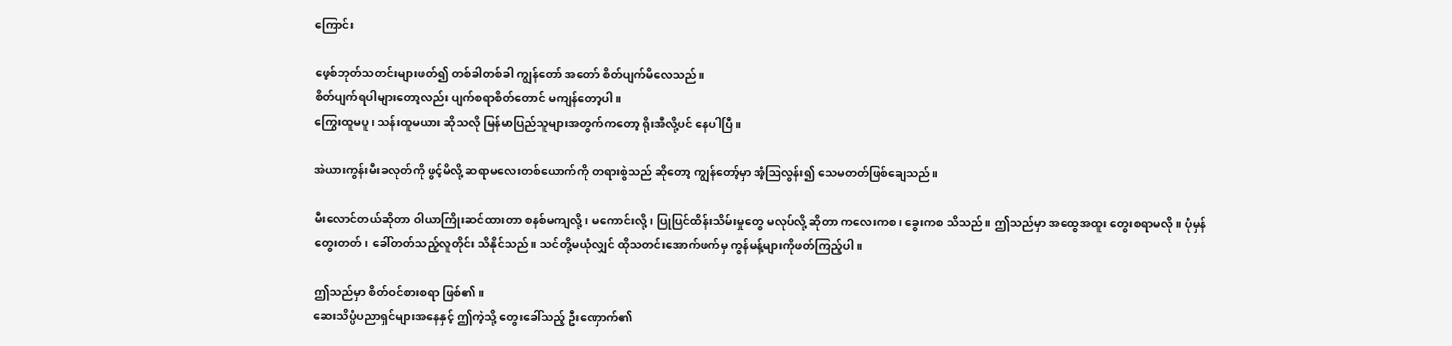ကြောင်း

ဖေ့စ်ဘုတ်သတင်းများဖတ်၍ တစ်ခါတစ်ခါ ကျွန်တော် အတော် စိတ်ပျက်မိလေသည်။
စိတ်ပျက်ရပါများတော့လည်း ပျက်စရာစိတ်တောင် မကျန်တော့ပါ။
ကြွေးထူမပူ၊ သန်းထူမယား ဆိုသလို မြန်မာပြည်သူများအတွက်ကတော့ ရိုးအီလို့ပင် နေပါပြီ။

အဲယားကွန်းမီးခလုတ်ကို ဖွင့်မိလို့ ဆရာမလေးတစ်ယောက်ကို တရားစွဲသည် ဆိုတော့ ကျွန်တော့်မှာ အံ့ဩလွန်း၍ သေမတတ်ဖြစ်ချေသည်။

မီးလောင်တယ်ဆိုတာ ဝါယာကြိုးဆင်ထားတာ စနစ်မကျလို့၊ မကောင်းလို့၊ ပြုပြင်ထိန်းသိမ်းမှုတွေ မလုပ်လို့ ဆိုတာ ကလေးကစ၊ ခွေးကစ သိသည်။ ဤသည်မှာ အထွေအထူး တွေးစရာမလို။ ပုံမှန် တွေးတတ်၊ ခေါ်တတ်သည့်လူတိုင်း သိနိုင်သည်။ သင်တို့မယုံလျှင် ထိုသတင်းအောက်ဖက်မှ ကွန်မန့်များကိုဖတ်ကြည့်ပါ။

ဤသည်မှာ စိတ်ဝင်စားစရာ ဖြစ်၏။
ဆေးသိပ္ပံပညာရှင်များအနေနှင့် ဤကဲ့သို့ တွေးခေါ်သည့် ဦးဏှောက်၏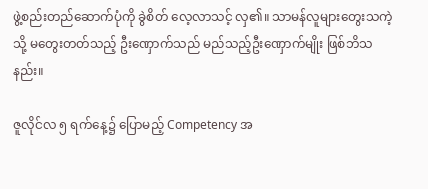ဖွဲ့စည်းတည်ဆောက်ပုံကို ခွဲစိတ် လေ့လာသင့် လှ၏။ သာမန်လူများတွေးသကဲ့သို့ မတွေးတတ်သည့် ဦးဏှောက်သည် မည်သည့်ဦးဏှောက်မျိုး ဖြစ်ဘိသနည်း။

ဇူလိုင်လ ၅ ရက်နေ့၌ ပြောမည့် Competency အ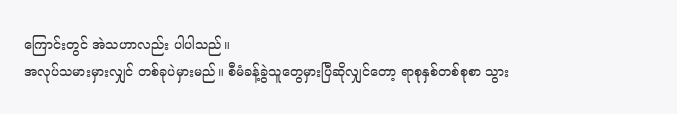ကြောင်းတွင် အဲသဟာလည်း ပါပါသည်။
အလုပ်သမားမှားလျှင် တစ်ခုပဲမှားမည်။ စီမံခန့်ခွဲသူတွေမှားပြီဆိုလျှင်တော့ ရာစုနှစ်တစ်စုစာ သွား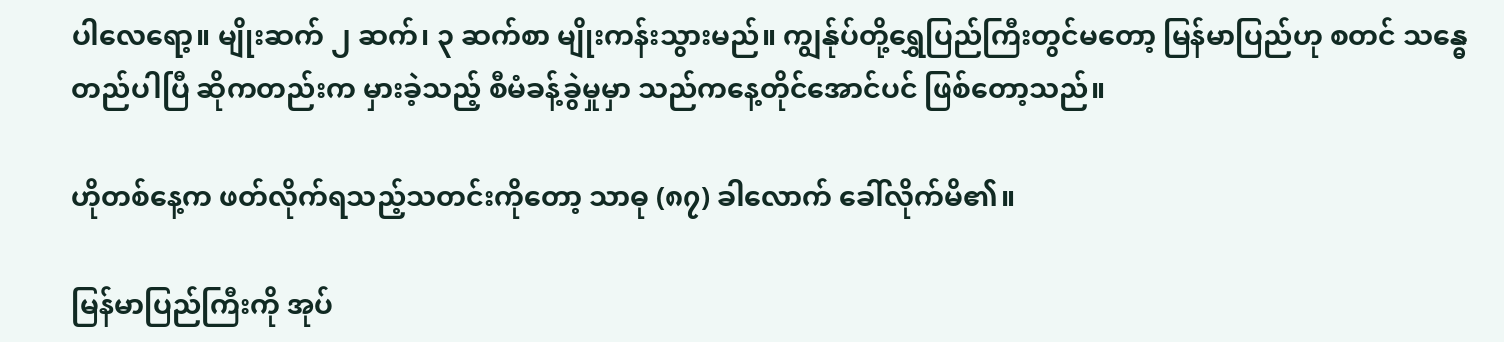ပါလေရော့။ မျိုးဆက် ၂ ဆက်၊ ၃ ဆက်စာ မျိုးကန်းသွားမည်။ ကျွန်ုပ်တို့ရွှေပြည်ကြီးတွင်မတော့ မြန်မာပြည်ဟု စတင် သန္ဓေတည်ပါပြီ ဆိုကတည်းက မှားခဲ့သည့် စီမံခန့်ခွဲမှုမှာ သည်ကနေ့တိုင်အောင်ပင် ဖြစ်တော့သည်။

ဟိုတစ်နေ့က ဖတ်လိုက်ရသည့်သတင်းကိုတော့ သာဓု (၈၇) ခါလောက် ခေါ်လိုက်မိ၏။

မြန်မာပြည်ကြီးကို အုပ်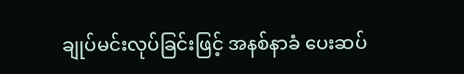ချုပ်မင်းလုပ်ခြင်းဖြင့် အနစ်နာခံ ပေးဆပ်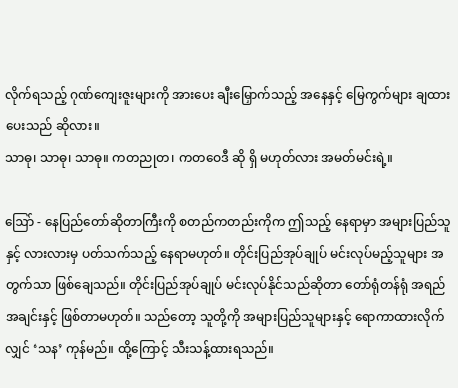လိုက်ရသည့် ဂုဏ်ကျေးဇူးများကို အားပေး ချီးမြှောက်သည့် အနေနှင့် မြေကွက်များ ချထားပေးသည် ဆိုလား။
သာဓု၊ သာဓု၊ သာဓု။ ကတညုတ၊ ကတဝေဒီ ဆို ရှိ မဟုတ်လား အမတ်မင်းရဲ့။

ဩော် - နေပြည်တော်ဆိုတာကြီးကို စတည်ကတည်းကိုက ဤသည့် နေရာမှာ အများပြည်သူနှင့် လားလားမှ ပတ်သက်သည့် နေရာမဟုတ်။ တိုင်းပြည်အုပ်ချုပ် မင်းလုပ်မည့်သူများ အတွက်သာ ဖြစ်ချေသည်။ တိုင်းပြည်အုပ်ချုပ် မင်းလုပ်နိုင်သည်ဆိုတာ တော်ရုံတန်ရုံ အရည်အချင်းနှင့် ဖြစ်တာမဟုတ်။ သည်တော့ သူတို့ကို အများပြည်သူများနှင့် ရောကာထားလိုက်လျှင် ‘သန’ ကုန်မည်။ ထို့ကြောင့် သီးသန့်ထားရသည်။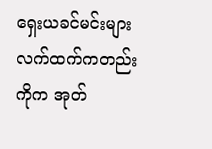ရှေးယခင်မင်းများ လက်ထက်ကတည်းကိုက အုတ်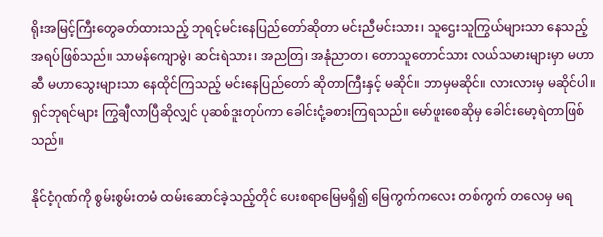ရိုးအမြင့်ကြီးတွေခတ်ထားသည့် ဘုရင့်မင်းနေပြည်တော်ဆိုတာ မင်းညီမင်းသား၊ သူဌေးသူကြွယ်များသာ နေသည့် အရပ်ဖြစ်သည်။ သာမန်ကျောမွဲ၊ ဆင်းရဲသား၊ အညတြ၊ အနုံညာတ၊ တောသူတောင်သား လယ်သမားများမှာ မဟာဆီ မဟာသွေးများသာ နေထိုင်ကြသည့် မင်းနေပြည်တော် ဆိုတာကြီးနှင့် မဆိုင်။ ဘာမှမဆိုင်။ လားလားမှ မဆိုင်ပါ။ ရှင်ဘုရင်များ ကြွချီလာပြီဆိုလျှင် ပုဆစ်ဒူးတုပ်ကာ ခေါင်းငုံ့ခစားကြရသည်။ မော်ဖူးစေဆိုမှ ခေါင်းမော့ရဲတာဖြစ်သည်။

နိုင်ငံ့ဂုဏ်ကို စွမ်းစွမ်းတမံ ထမ်းဆောင်ခဲ့သည့်တိုင် ပေးစရာမြေမရှိ၍ မြေကွက်ကလေး တစ်ကွက် တလေမှ မရ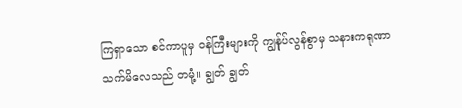ကြရှာသော စင်ကာပူမှ ဝန်ကြီးများကို ကျွန်ုပ်လွန်စွာမှ သနားကရုဏာ သက်မိလေသည် တမုံ့။ ချွတ် ချွတ်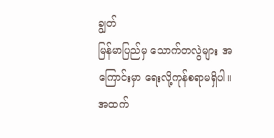ချွတ်
မြန်မာပြည်မှ သောက်တလွဲများ အကြောင်းမှာ ရေးလို့ကုန်စရာမရှိပါ။
အထက်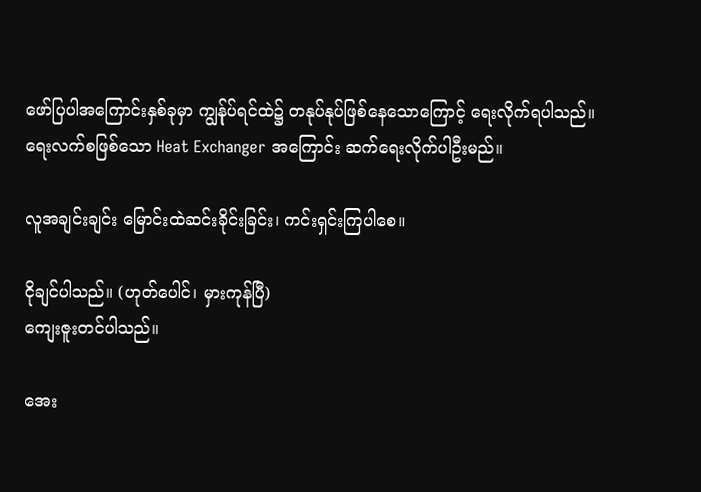ဖော်ပြပါအကြောင်းနှစ်ခုမှာ ကျွန်ုပ်ရင်ထဲ၌ တနုပ်နုပ်ဖြစ်နေသောကြောင့် ရေးလိုက်ရပါသည်။
ရေးလက်စဖြစ်သော Heat Exchanger အကြောင်း ဆက်ရေးလိုက်ပါဦးမည်။

လူအချင်းချင်း မြောင်းထဲဆင်းခိုင်းခြင်း၊ ကင်းရှင်းကြပါစေ။

ငိုချင်ပါသည်။ (ဟုတ်ပေါင်၊ မှားကုန်ပြီ)
ကျေးဇူးတင်ပါသည်။

အေး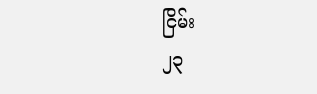ငြိမ်း
၂၃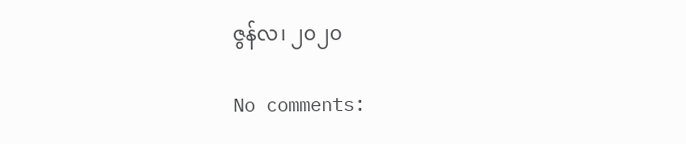ဇွန်လ၊ ၂၀၂၀

No comments: